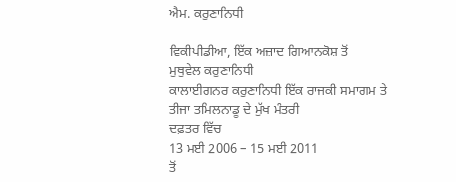ਐਮ. ਕਰੁਣਾਨਿਧੀ

ਵਿਕੀਪੀਡੀਆ, ਇੱਕ ਅਜ਼ਾਦ ਗਿਆਨਕੋਸ਼ ਤੋਂ
ਮੁਥੁਵੇਲ ਕਰੁਣਾਨਿਧੀ
ਕਾਲਾਈਗਨਰ ਕਰੁਣਾਨਿਧੀ ਇੱਕ ਰਾਜਕੀ ਸਮਾਗਮ ਤੇ
ਤੀਜਾ ਤਮਿਲਨਾਡੂ ਦੇ ਮੁੱਖ ਮੰਤਰੀ
ਦਫ਼ਤਰ ਵਿੱਚ
13 ਮਈ 2006 – 15 ਮਈ 2011
ਤੋਂ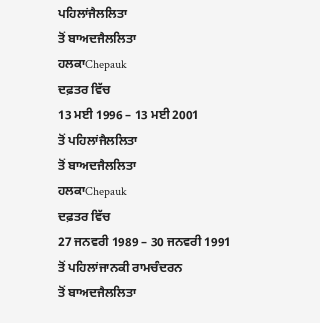ਪਹਿਲਾਂਜੈਲਲਿਤਾ
ਤੋਂ ਬਾਅਦਜੈਲਲਿਤਾ
ਹਲਕਾChepauk
ਦਫ਼ਤਰ ਵਿੱਚ
13 ਮਈ 1996 – 13 ਮਈ 2001
ਤੋਂ ਪਹਿਲਾਂਜੈਲਲਿਤਾ
ਤੋਂ ਬਾਅਦਜੈਲਲਿਤਾ
ਹਲਕਾChepauk
ਦਫ਼ਤਰ ਵਿੱਚ
27 ਜਨਵਰੀ 1989 – 30 ਜਨਵਰੀ 1991
ਤੋਂ ਪਹਿਲਾਂਜਾਨਕੀ ਰਾਮਚੰਦਰਨ
ਤੋਂ ਬਾਅਦਜੈਲਲਿਤਾ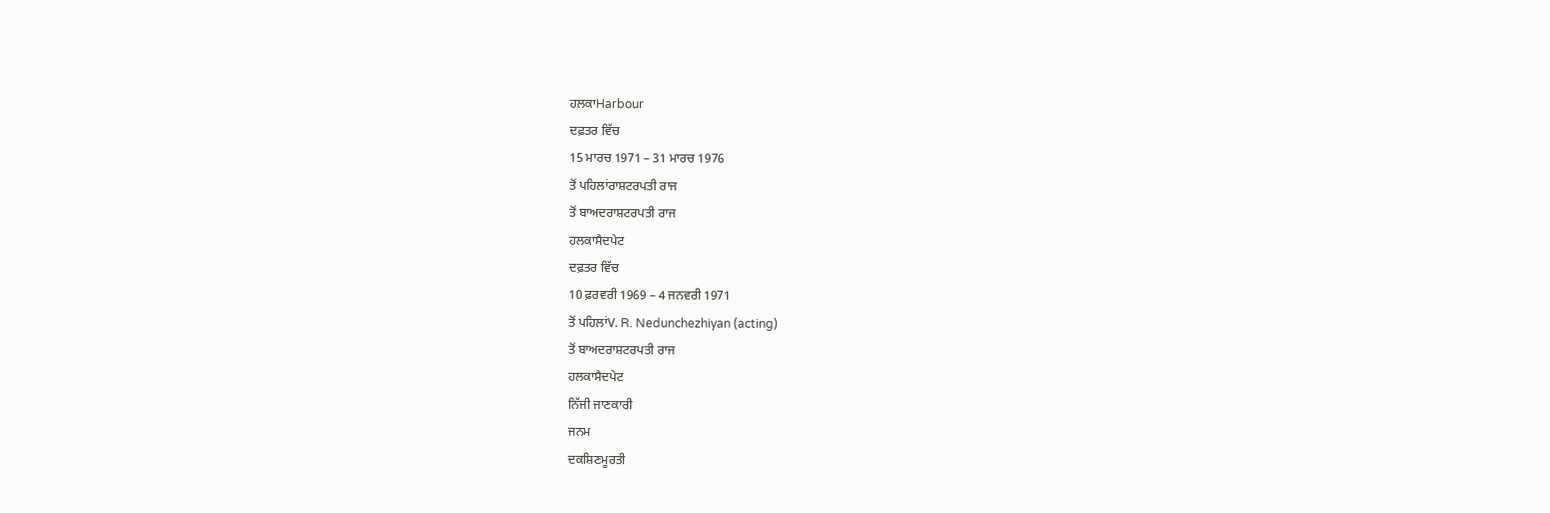ਹਲਕਾHarbour
ਦਫ਼ਤਰ ਵਿੱਚ
15 ਮਾਰਚ 1971 – 31 ਮਾਰਚ 1976
ਤੋਂ ਪਹਿਲਾਂਰਾਸ਼ਟਰਪਤੀ ਰਾਜ
ਤੋਂ ਬਾਅਦਰਾਸ਼ਟਰਪਤੀ ਰਾਜ
ਹਲਕਾਸੈਦਪੇਟ
ਦਫ਼ਤਰ ਵਿੱਚ
10 ਫ਼ਰਵਰੀ 1969 – 4 ਜਨਵਰੀ 1971
ਤੋਂ ਪਹਿਲਾਂV. R. Nedunchezhiyan (acting)
ਤੋਂ ਬਾਅਦਰਾਸ਼ਟਰਪਤੀ ਰਾਜ
ਹਲਕਾਸੈਦਪੇਟ
ਨਿੱਜੀ ਜਾਣਕਾਰੀ
ਜਨਮ
ਦਕਸ਼ਿਣਮੂਰਤੀ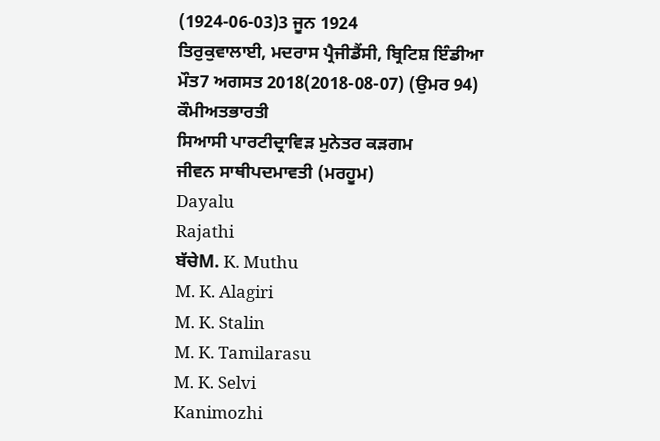(1924-06-03)3 ਜੂਨ 1924
ਤਿਰੁਕੁਵਾਲਾਈ, ਮਦਰਾਸ ਪ੍ਰੈਜੀਡੈਂਸੀ, ਬ੍ਰਿਟਿਸ਼ ਇੰਡੀਆ
ਮੌਤ7 ਅਗਸਤ 2018(2018-08-07) (ਉਮਰ 94)
ਕੌਮੀਅਤਭਾਰਤੀ
ਸਿਆਸੀ ਪਾਰਟੀਦ੍ਰਾਵਿੜ ਮੁਨੇਤਰ ਕੜਗਮ
ਜੀਵਨ ਸਾਥੀਪਦਮਾਵਤੀ (ਮਰਹੂਮ)
Dayalu
Rajathi
ਬੱਚੇM. K. Muthu
M. K. Alagiri
M. K. Stalin
M. K. Tamilarasu
M. K. Selvi
Kanimozhi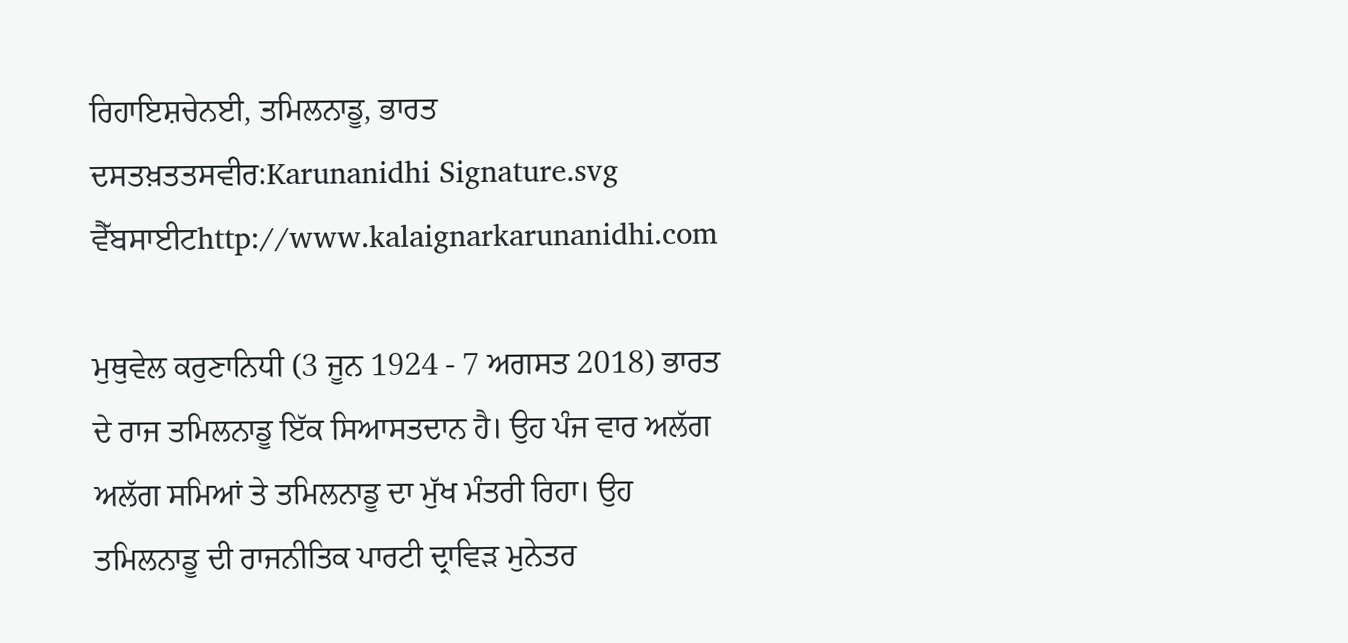ਰਿਹਾਇਸ਼ਚੇਨਈ, ਤਮਿਲਨਾਡੂ, ਭਾਰਤ
ਦਸਤਖ਼ਤਤਸਵੀਰ:Karunanidhi Signature.svg
ਵੈੱਬਸਾਈਟhttp://www.kalaignarkarunanidhi.com

ਮੁਥੁਵੇਲ ਕਰੁਣਾਨਿਧੀ (3 ਜੂਨ 1924 - 7 ਅਗਸਤ 2018) ਭਾਰਤ ਦੇ ਰਾਜ ਤਮਿਲਨਾਡੂ ਇੱਕ ਸਿਆਸਤਦਾਨ ਹੈ। ਉਹ ਪੰਜ ਵਾਰ ਅਲੱਗ ਅਲੱਗ ਸਮਿਆਂ ਤੇ ਤਮਿਲਨਾਡੂ ਦਾ ਮੁੱਖ ਮੰਤਰੀ ਰਿਹਾ। ਉਹ ਤਮਿਲਨਾਡੂ ਦੀ ਰਾਜਨੀਤਿਕ ਪਾਰਟੀ ਦ੍ਰਾਵਿੜ ਮੁਨੇਤਰ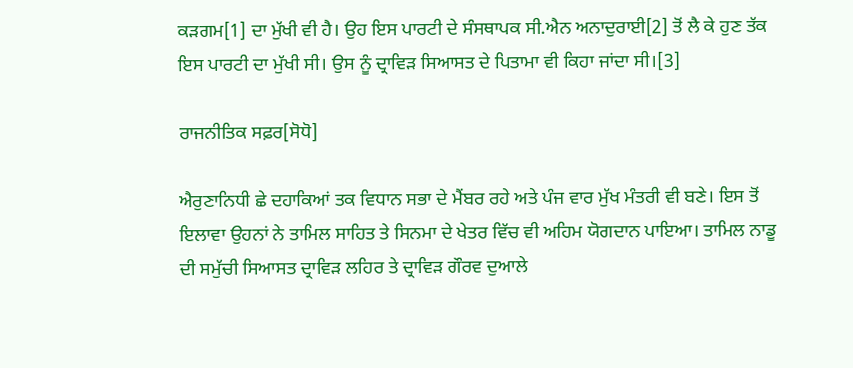ਕੜਗਮ[1] ਦਾ ਮੁੱਖੀ ਵੀ ਹੈ। ਉਹ ਇਸ ਪਾਰਟੀ ਦੇ ਸੰਸਥਾਪਕ ਸੀ.ਐਨ ਅਨਾਦੁਰਾਈ[2] ਤੋਂ ਲੈ ਕੇ ਹੁਣ ਤੱਕ ਇਸ ਪਾਰਟੀ ਦਾ ਮੁੱਖੀ ਸੀ। ਉਸ ਨੂੰ ਦ੍ਰਾਵਿੜ ਸਿਆਸਤ ਦੇ ਪਿਤਾਮਾ ਵੀ ਕਿਹਾ ਜਾਂਦਾ ਸੀ।[3]

ਰਾਜਨੀਤਿਕ ਸਫ਼ਰ[ਸੋਧੋ]

ਐਰੁਣਾਨਿਧੀ ਛੇ ਦਹਾਕਿਆਂ ਤਕ ਵਿਧਾਨ ਸਭਾ ਦੇ ਮੈਂਬਰ ਰਹੇ ਅਤੇ ਪੰਜ ਵਾਰ ਮੁੱਖ ਮੰਤਰੀ ਵੀ ਬਣੇ। ਇਸ ਤੋਂ ਇਲਾਵਾ ਉਹਨਾਂ ਨੇ ਤਾਮਿਲ ਸਾਹਿਤ ਤੇ ਸਿਨਮਾ ਦੇ ਖੇਤਰ ਵਿੱਚ ਵੀ ਅਹਿਮ ਯੋਗਦਾਨ ਪਾਇਆ। ਤਾਮਿਲ ਨਾਡੂ ਦੀ ਸਮੁੱਚੀ ਸਿਆਸਤ ਦ੍ਰਾਵਿੜ ਲਹਿਰ ਤੇ ਦ੍ਰਾਵਿੜ ਗੌਰਵ ਦੁਆਲੇ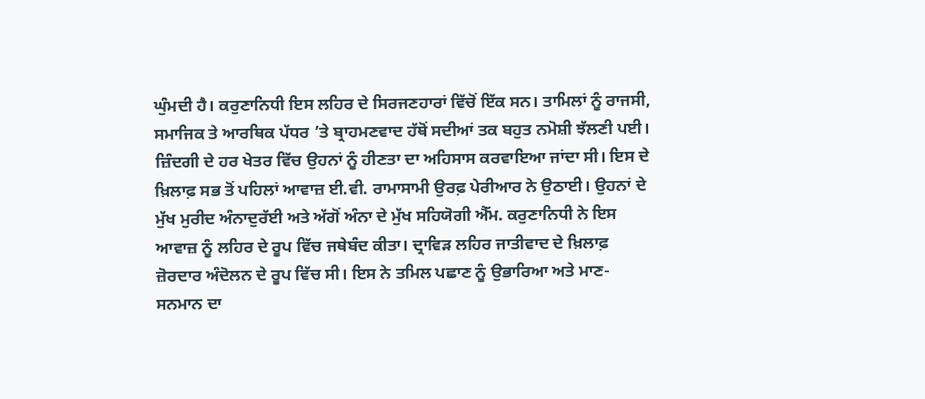ਘੁੰਮਦੀ ਹੈ। ਕਰੁਣਾਨਿਧੀ ਇਸ ਲਹਿਰ ਦੇ ਸਿਰਜਣਹਾਰਾਂ ਵਿੱਚੋਂ ਇੱਕ ਸਨ। ਤਾਮਿਲਾਂ ਨੂੰ ਰਾਜਸੀ, ਸਮਾਜਿਕ ਤੇ ਆਰਥਿਕ ਪੱਧਰ ’ਤੇ ਬ੍ਰਾਹਮਣਵਾਦ ਹੱਥੋਂ ਸਦੀਆਂ ਤਕ ਬਹੁਤ ਨਮੋਸ਼ੀ ਝੱਲਣੀ ਪਈ। ਜ਼ਿੰਦਗੀ ਦੇ ਹਰ ਖੇਤਰ ਵਿੱਚ ਉਹਨਾਂ ਨੂੰ ਹੀਣਤਾ ਦਾ ਅਹਿਸਾਸ ਕਰਵਾਇਆ ਜਾਂਦਾ ਸੀ। ਇਸ ਦੇ ਖ਼ਿਲਾਫ਼ ਸਭ ਤੋਂ ਪਹਿਲਾਂ ਆਵਾਜ਼ ਈ.ਵੀ. ਰਾਮਾਸਾਮੀ ਉਰਫ਼ ਪੇਰੀਆਰ ਨੇ ਉਠਾਈ। ਉਹਨਾਂ ਦੇ ਮੁੱਖ ਮੁਰੀਦ ਅੰਨਾਦੁਰੱਈ ਅਤੇ ਅੱਗੋਂ ਅੰਨਾ ਦੇ ਮੁੱਖ ਸਹਿਯੋਗੀ ਐੱਮ. ਕਰੁਣਾਨਿਧੀ ਨੇ ਇਸ ਆਵਾਜ਼ ਨੂੰ ਲਹਿਰ ਦੇ ਰੂਪ ਵਿੱਚ ਜਥੇਬੰਦ ਕੀਤਾ। ਦ੍ਰਾਵਿੜ ਲਹਿਰ ਜਾਤੀਵਾਦ ਦੇ ਖ਼ਿਲਾਫ਼ ਜ਼ੋਰਦਾਰ ਅੰਦੋਲਨ ਦੇ ਰੂਪ ਵਿੱਚ ਸੀ। ਇਸ ਨੇ ਤਮਿਲ ਪਛਾਣ ਨੂੰ ਉਭਾਰਿਆ ਅਤੇ ਮਾਣ-ਸਨਮਾਨ ਦਾ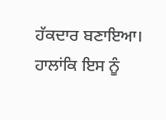ਹੱਕਦਾਰ ਬਣਾਇਆ। ਹਾਲਾਂਕਿ ਇਸ ਨੂੰ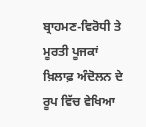ਬ੍ਰਾਹਮਣ-ਵਿਰੋਧੀ ਤੇ ਮੂਰਤੀ ਪੂਜਕਾਂ ਖ਼ਿਲਾਫ਼ ਅੰਦੋਲਨ ਦੇ ਰੂਪ ਵਿੱਚ ਵੇਖਿਆ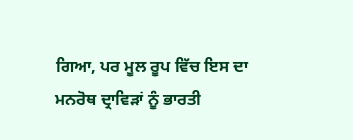ਗਿਆ, ਪਰ ਮੂਲ ਰੂਪ ਵਿੱਚ ਇਸ ਦਾ ਮਨਰੋਥ ਦ੍ਰਾਵਿੜਾਂ ਨੂੰ ਭਾਰਤੀ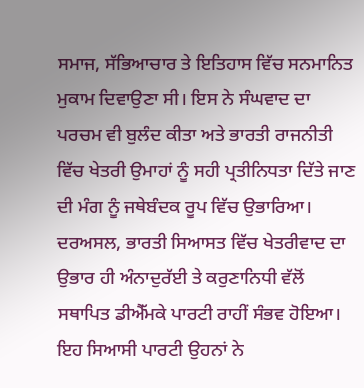ਸਮਾਜ, ਸੱਭਿਆਚਾਰ ਤੇ ਇਤਿਹਾਸ ਵਿੱਚ ਸਨਮਾਨਿਤ ਮੁਕਾਮ ਦਿਵਾਉਣਾ ਸੀ। ਇਸ ਨੇ ਸੰਘਵਾਦ ਦਾ ਪਰਚਮ ਵੀ ਬੁਲੰਦ ਕੀਤਾ ਅਤੇ ਭਾਰਤੀ ਰਾਜਨੀਤੀ ਵਿੱਚ ਖੇਤਰੀ ਉਮਾਹਾਂ ਨੂੰ ਸਹੀ ਪ੍ਰਤੀਨਿਧਤਾ ਦਿੱਤੇ ਜਾਣ ਦੀ ਮੰਗ ਨੂੰ ਜਥੇਬੰਦਕ ਰੂਪ ਵਿੱਚ ਉਭਾਰਿਆ। ਦਰਅਸਲ, ਭਾਰਤੀ ਸਿਆਸਤ ਵਿੱਚ ਖੇਤਰੀਵਾਦ ਦਾ ਉਭਾਰ ਹੀ ਅੰਨਾਦੁਰੱਈ ਤੇ ਕਰੁਣਾਨਿਧੀ ਵੱਲੋਂ ਸਥਾਪਿਤ ਡੀਐੱਮਕੇ ਪਾਰਟੀ ਰਾਹੀਂ ਸੰਭਵ ਹੋਇਆ। ਇਹ ਸਿਆਸੀ ਪਾਰਟੀ ਉਹਨਾਂ ਨੇ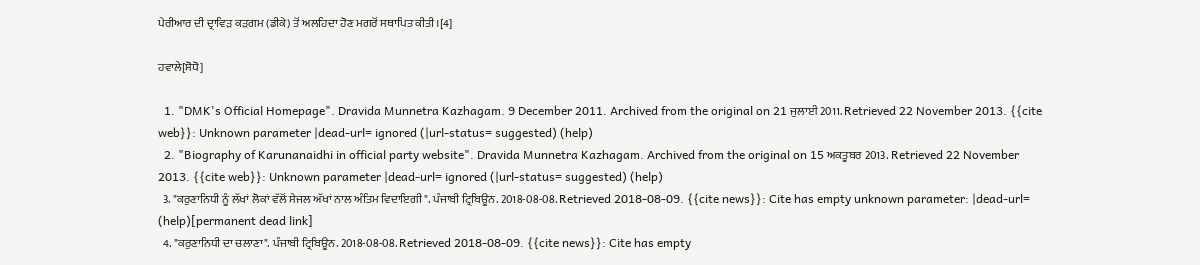ਪੇਰੀਆਰ ਦੀ ਦ੍ਰਾਵਿੜ ਕੜਗਮ (ਡੀਕੇ) ਤੋਂ ਅਲਹਿਦਾ ਹੋਣ ਮਗਰੋਂ ਸਥਾਪਿਤ ਕੀਤੀ।[4]

ਹਵਾਲੇ[ਸੋਧੋ]

  1. "DMK's Official Homepage". Dravida Munnetra Kazhagam. 9 December 2011. Archived from the original on 21 ਜੁਲਾਈ 2011. Retrieved 22 November 2013. {{cite web}}: Unknown parameter |dead-url= ignored (|url-status= suggested) (help)
  2. "Biography of Karunanaidhi in official party website". Dravida Munnetra Kazhagam. Archived from the original on 15 ਅਕਤੂਬਰ 2013. Retrieved 22 November 2013. {{cite web}}: Unknown parameter |dead-url= ignored (|url-status= suggested) (help)
  3. "ਕਰੁਣਾਨਿਧੀ ਨੂੰ ਲੱਖਾਂ ਲੋਕਾਂ ਵੱਲੋਂ ਸੇਜਲ ਅੱਖਾਂ ਨਾਲ ਅੰਤਿਮ ਵਿਦਾਇਗੀ". ਪੰਜਾਬੀ ਟ੍ਰਿਬਿਊਨ. 2018-08-08. Retrieved 2018-08-09. {{cite news}}: Cite has empty unknown parameter: |dead-url= (help)[permanent dead link]
  4. "ਕਰੁਣਾਨਿਧੀ ਦਾ ਚਲਾਣਾ". ਪੰਜਾਬੀ ਟ੍ਰਿਬਿਊਨ. 2018-08-08. Retrieved 2018-08-09. {{cite news}}: Cite has empty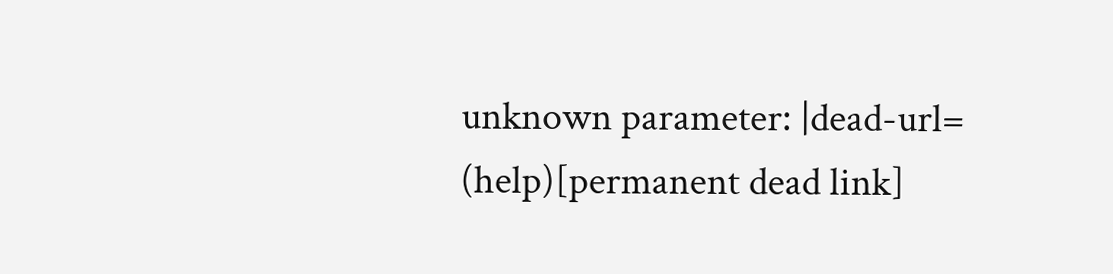unknown parameter: |dead-url= (help)[permanent dead link]